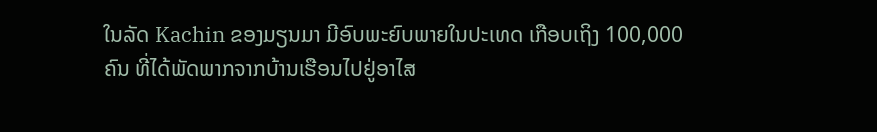ໃນລັດ Kachin ຂອງມຽນມາ ມີອົບພະຍົບພາຍໃນປະເທດ ເກືອບເຖິງ 100,000
ຄົນ ທີ່ໄດ້ພັດພາກຈາກບ້ານເຮືອນໄປຢູ່ອາໄສ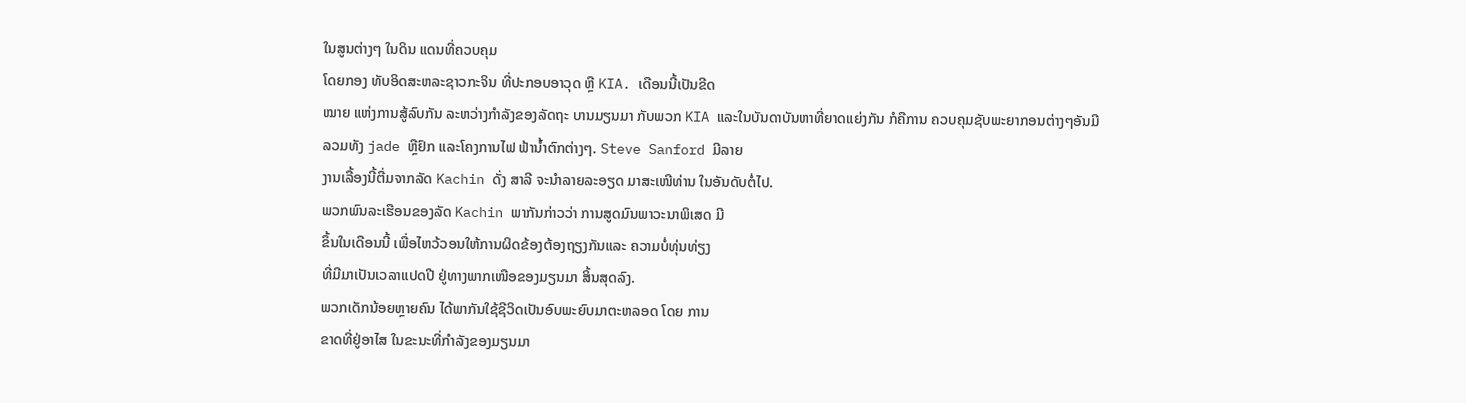ໃນສູນຕ່າງໆ ໃນດິນ ແດນທີ່ຄວບຄຸມ
ໂດຍກອງ ທັບອິດສະຫລະຊາວກະຈິນ ທີ່ປະກອບອາວຸດ ຫຼື KIA. ເດືອນນີ້ເປັນຂີດ
ໝາຍ ແຫ່ງການສູ້ລົບກັນ ລະຫວ່າງກຳລັງຂອງລັດຖະ ບານມຽນມາ ກັບພວກ KIA ແລະໃນບັນດາບັນຫາທີ່ຍາດແຍ່ງກັນ ກໍຄືການ ຄວບຄຸມຊັບພະຍາກອນຕ່າງໆອັນມີ
ລວມທັງ jade ຫຼືຢົກ ແລະໂຄງການໄຟ ຟ້ານໍ້າຕົກຕ່າງໆ. Steve Sanford ມີລາຍ
ງານເລື້ອງນີ້ຕື່ມຈາກລັດ Kachin ດັ່ງ ສາລີ ຈະນຳລາຍລະອຽດ ມາສະເໜີທ່ານ ໃນອັນດັບຕໍ່ໄປ.
ພວກພົນລະເຮືອນຂອງລັດ Kachin ພາກັນກ່າວວ່າ ການສູດມົນພາວະນາພິເສດ ມີ
ຂຶ້ນໃນເດືອນນີ້ ເພື່ອໄຫວ້ວອນໃຫ້ການຜິດຂ້ອງຕ້ອງຖຽງກັນແລະ ຄວາມບໍ່ທຸ່ນທ່ຽງ
ທີ່ມີມາເປັນເວລາແປດປີ ຢູ່ທາງພາກເໜືອຂອງມຽນມາ ສິ້ນສຸດລົງ.
ພວກເດັກນ້ອຍຫຼາຍຄົນ ໄດ້ພາກັນໃຊ້ຊີວິດເປັນອົບພະຍົບມາຕະຫລອດ ໂດຍ ການ
ຂາດທີ່ຢູ່ອາໄສ ໃນຂະນະທີ່ກຳລັງຂອງມຽນມາ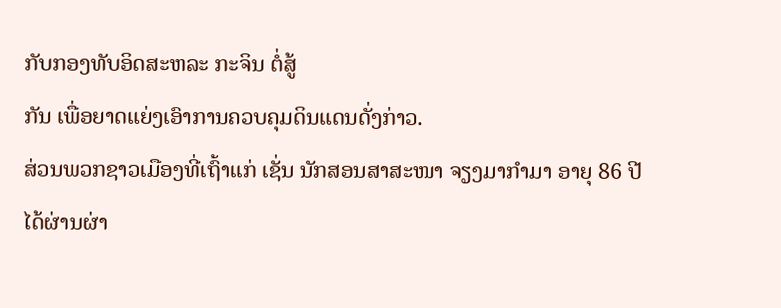ກັບກອງທັບອິດສະຫລະ ກະຈິນ ຕໍ່ສູ້
ກັນ ເພື່ອຍາດແຍ່ງເອົາການຄວບຄຸມດິນແດນດັ່ງກ່າວ.
ສ່ວນພວກຊາວເມືອງທີ່ເຖົ້າແກ່ ເຊັ່ນ ນັກສອນສາສະໜາ ຈຽງມາກຳມາ ອາຍຸ 86 ປີ
ໄດ້ຜ່ານຜ່າ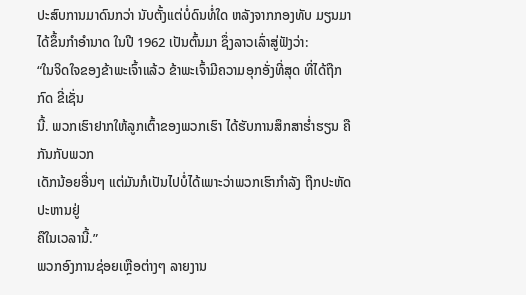ປະສົບການມາດົນກວ່າ ນັບຕັ້ງແຕ່ບໍ່ດົນທໍ່ໃດ ຫລັງຈາກກອງທັບ ມຽນມາ
ໄດ້ຂຶ້ນກຳອຳນາດ ໃນປີ 1962 ເປັນຕົ້ນມາ ຊຶ່ງລາວເລົ່າສູ່ຟັງວ່າ:
“ໃນຈິດໃຈຂອງຂ້າພະເຈົ້າແລ້ວ ຂ້າພະເຈົ້າມີຄວາມອຸກອັ່ງທີ່ສຸດ ທີ່ໄດ້ຖືກກົດ ຂີ່ເຊັ່ນ
ນີ້. ພວກເຮົາຢາກໃຫ້ລູກເຕົ້າຂອງພວກເຮົາ ໄດ້ຮັບການສຶກສາຮໍ່າຮຽນ ຄືກັນກັບພວກ
ເດັກນ້ອຍອື່ນໆ ແຕ່ມັນກໍເປັນໄປບໍ່ໄດ້ເພາະວ່າພວກເຮົາກຳລັງ ຖືກປະຫັດປະຫານຢູ່
ຄືໃນເວລານີ້.”
ພວກອົງການຊ່ອຍເຫຼືອຕ່າງໆ ລາຍງານ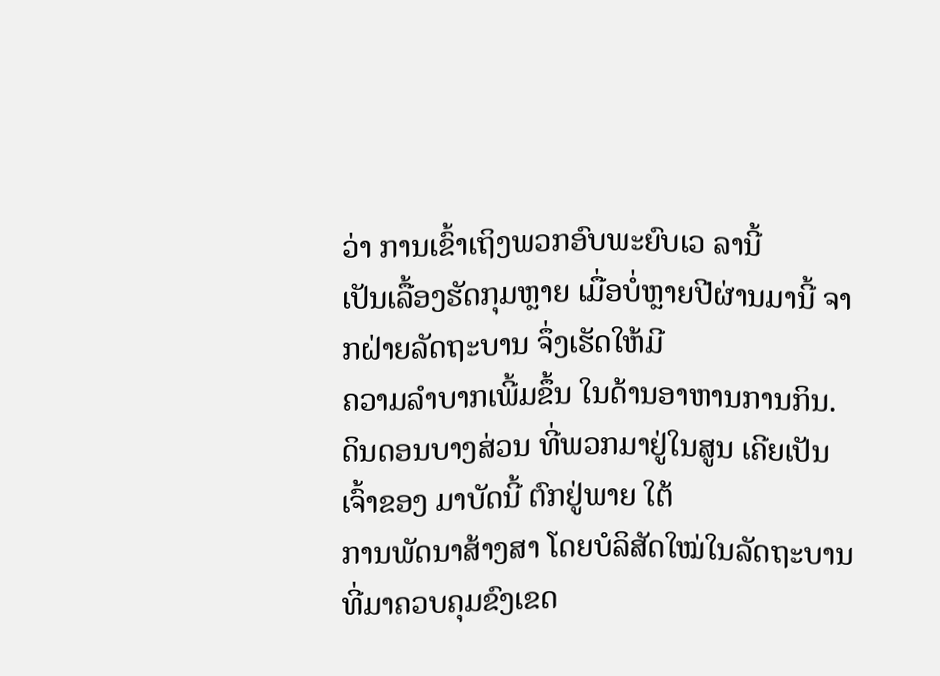ວ່າ ການເຂົ້າເຖິງພວກອົບພະຍົບເວ ລານີ້
ເປັນເລື້ອງຮັດກຸມຫຼາຍ ເມື່ອບໍ່ຫຼາຍປີຜ່ານມານີ້ ຈາກຝ່າຍລັດຖະບານ ຈຶ່ງເຮັດໃຫ້ມີ
ຄວາມລຳບາກເພີ້ມຂຶ້ນ ໃນດ້ານອາຫານການກິນ.
ດິນດອນບາງສ່ວນ ທີ່ພວກມາຢູ່ໃນສູນ ເຄີຍເປັນເຈົ້າຂອງ ມາບັດນີ້ ຕົກຢູ່ພາຍ ໃຕ້
ການພັດນາສ້າງສາ ໂດຍບໍລິສັດໃໝ່ໃນລັດຖະບານ ທີ່ມາຄວບຄຸມຂົງເຂດ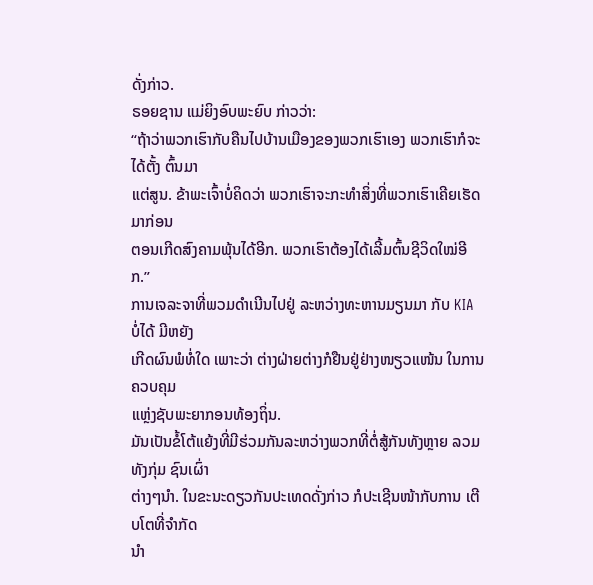ດັ່ງກ່າວ.
ຣອຍຊານ ແມ່ຍິງອົບພະຍົບ ກ່າວວ່າ:
“ຖ້າວ່າພວກເຮົາກັບຄືນໄປບ້ານເມືອງຂອງພວກເຮົາເອງ ພວກເຮົາກໍຈະໄດ້ຕັ້ງ ຕົ້ນມາ
ແຕ່ສູນ. ຂ້າພະເຈົ້າບໍ່ຄິດວ່າ ພວກເຮົາຈະກະທຳສິ່ງທີ່ພວກເຮົາເຄີຍເຮັດ ມາກ່ອນ
ຕອນເກີດສົງຄາມພຸ້ນໄດ້ອີກ. ພວກເຮົາຕ້ອງໄດ້ເລີ້ມຕົ້ນຊີວິດໃໝ່ອີກ.”
ການເຈລະຈາທີ່ພວມດຳເນີນໄປຢູ່ ລະຫວ່າງທະຫານມຽນມາ ກັບ KIA ບໍ່ໄດ້ ມີຫຍັງ
ເກີດຜົນພໍທໍ່ໃດ ເພາະວ່າ ຕ່າງຝ່າຍຕ່າງກໍຢືນຢູ່ຢ່າງໜຽວແໜ້ນ ໃນການ ຄວບຄຸມ
ແຫຼ່ງຊັບພະຍາກອນທ້ອງຖິ່ນ.
ມັນເປັນຂໍ້ໂຕ້ແຍ້ງທີ່ມີຮ່ວມກັນລະຫວ່າງພວກທີ່ຕໍ່ສູ້ກັນທັງຫຼາຍ ລວມທັງກຸ່ມ ຊົນເຜົ່າ
ຕ່າງໆນຳ. ໃນຂະນະດຽວກັນປະເທດດັ່ງກ່າວ ກໍປະເຊີນໜ້າກັບການ ເຕີບໂຕທີ່ຈຳກັດ
ນຳ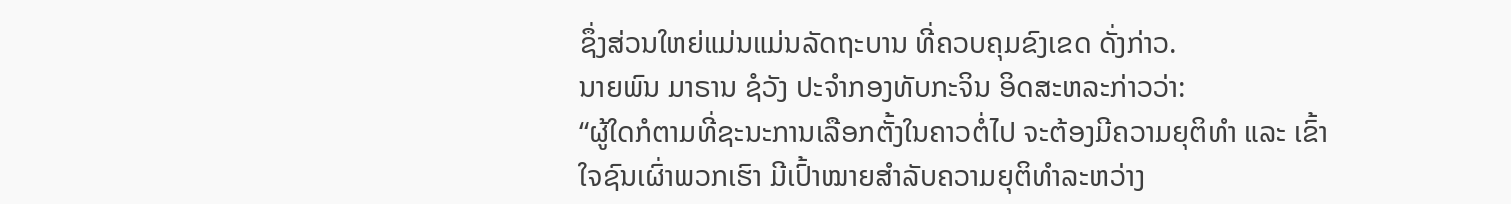ຊຶ່ງສ່ວນໃຫຍ່ແມ່ນແມ່ນລັດຖະບານ ທີ່ຄວບຄຸມຂົງເຂດ ດັ່ງກ່າວ.
ນາຍພົນ ມາຣານ ຊໍວັງ ປະຈຳກອງທັບກະຈິນ ອິດສະຫລະກ່າວວ່າ:
“ຜູ້ໃດກໍຕາມທີ່ຊະນະການເລືອກຕັ້ງໃນຄາວຕໍ່ໄປ ຈະຕ້ອງມີຄວາມຍຸຕິທຳ ແລະ ເຂົ້າ
ໃຈຊົນເຜົ່າພວກເຮົາ ມີເປົ້າໝາຍສຳລັບຄວາມຍຸຕິທຳລະຫວ່າງ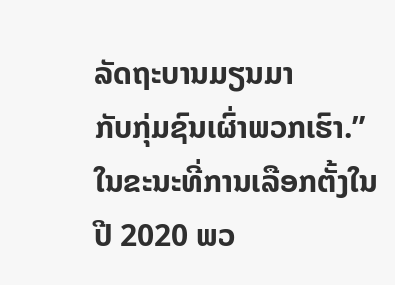ລັດຖະບານມຽນມາ
ກັບກຸ່ມຊົນເຜົ່າພວກເຮົາ.”
ໃນຂະນະທີ່ການເລືອກຕັ້ງໃນປີ 2020 ພວ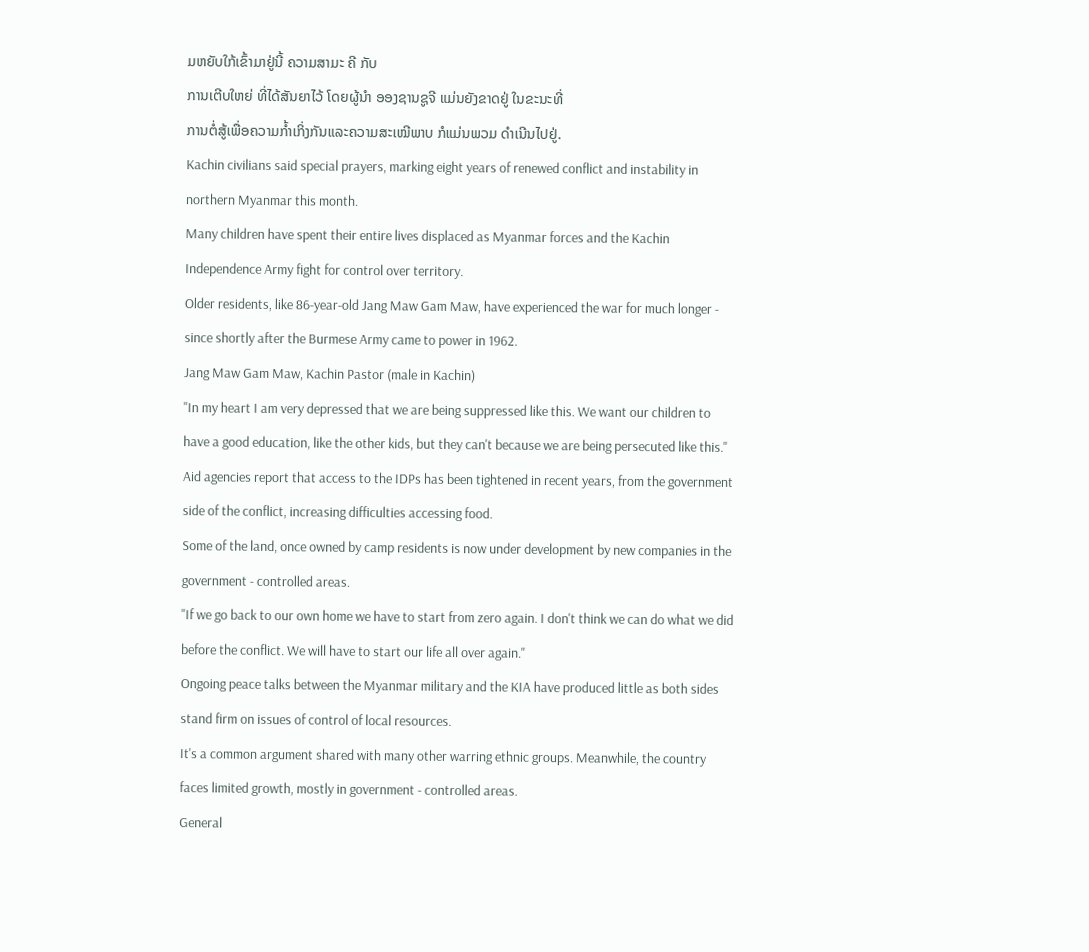ມຫຍັບໃກ້ເຂົ້າມາຢູ່ນີ້ ຄວາມສາມະ ຄີ ກັບ
ການເຕີບໃຫຍ່ ທີ່ໄດ້ສັນຍາໄວ້ ໂດຍຜູ້ນຳ ອອງຊານຊູຈີ ແມ່ນຍັງຂາດຢູ່ ໃນຂະນະທີ່
ການຕໍ່ສູ້ເພື່ອຄວາມກໍ້າເກິ່ງກັນແລະຄວາມສະເໝີພາບ ກໍແມ່ນພວມ ດຳເນີນໄປຢູ່.
Kachin civilians said special prayers, marking eight years of renewed conflict and instability in northern Myanmar this month.
Many children have spent their entire lives displaced as Myanmar forces and the Kachin Independence Army fight for control over territory.
Older residents, like 86-year-old Jang Maw Gam Maw, have experienced the war for much longer - since shortly after the Burmese Army came to power in 1962.
Jang Maw Gam Maw, Kachin Pastor (male in Kachin)
"In my heart I am very depressed that we are being suppressed like this. We want our children to have a good education, like the other kids, but they can't because we are being persecuted like this."
Aid agencies report that access to the IDPs has been tightened in recent years, from the government side of the conflict, increasing difficulties accessing food.
Some of the land, once owned by camp residents is now under development by new companies in the government - controlled areas.
"If we go back to our own home we have to start from zero again. I don't think we can do what we did before the conflict. We will have to start our life all over again."
Ongoing peace talks between the Myanmar military and the KIA have produced little as both sides stand firm on issues of control of local resources.
It's a common argument shared with many other warring ethnic groups. Meanwhile, the country faces limited growth, mostly in government - controlled areas.
General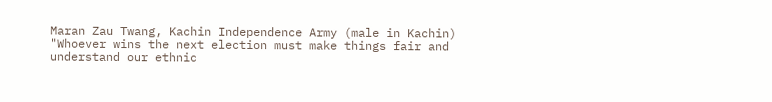Maran Zau Twang, Kachin Independence Army (male in Kachin)
"Whoever wins the next election must make things fair and understand our ethnic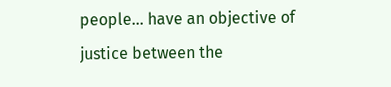people... have an objective of justice between the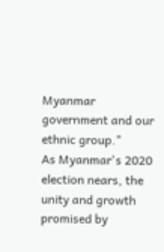Myanmar government and our ethnic group."
As Myanmar's 2020 election nears, the unity and growth promised by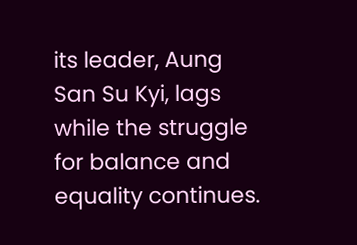its leader, Aung San Su Kyi, lags while the struggle for balance and equality continues.